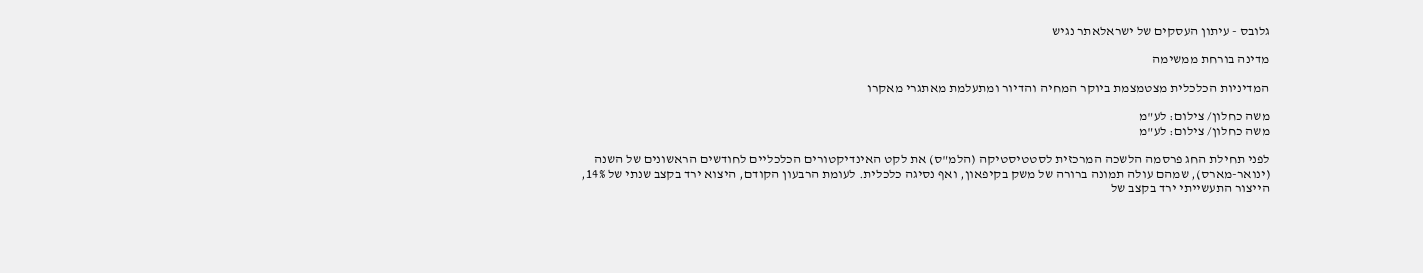גלובס - עיתון העסקים של ישראלאתר נגיש

מדינה בורחת ממשימה

המדיניות הכלכלית מצטמצמת ביוקר המחיה והדיור ומתעלמת מאתגרי מאקרו

משה כחלון/ צילום: לע"מ
משה כחלון/ צילום: לע"מ

לפני תחילת החג פרסמה הלשכה המרכזית לסטטיסטיקה (הלמ"ס) את לקט האינדיקטורים הכלכליים לחודשים הראשונים של השנה (ינואר-מארס), שמהם עולה תמונה ברורה של משק בקיפאון, ואף נסיגה כלכלית. לעומת הרבעון הקודם, היצוא ירד בקצב שנתי של 14%, הייצור התעשייתי ירד בקצב של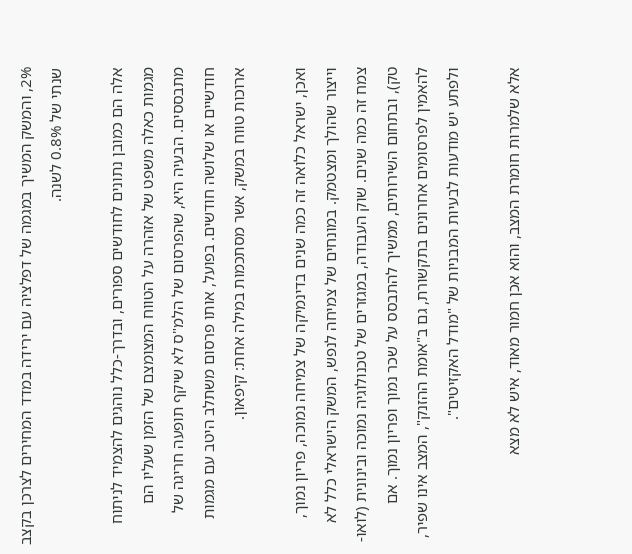2%, והמשק המשיך במגמה של דפלציה עם ירידה במדד המחירים לצרכן בקצב שנתי של 0.8% לשנה.

אלה הם כמובן נתונים לחודשים ספורים, ובדרך-כלל נוהגים להצמיד לניתוח מגמות כאלה משפט של אזהרה על הטווח המצומצם של הזמן שעליו הם מתבססים. הבעיה היא, שהפרסום של הלמ"ס לא שיקף תופעה חריגה של חודשיים או שלושה חודשים. בפועל, אותו פרסום משתלב היטב עם מגמות ארוכות טווח במשק, אשר מסתכמות במילה אחת: קיפאון.

ואכן, ישראל כלואה זה כמה שנים בדינמיקה של צמיחה נמוכה, פריון נמוך, וייצור שהולך ומצטמק. במונחים של צמיחה לנפש, המשק הישראלי כלל לא צמח זה כמה שנים. שוק העבודה, במגזרים של טכנולוגיה נמוכה ובינונית (לואו-טק), ובתחום השירותים, ממשיך להתבסס על שכר נמוך ופריון נמוך. אם להאמין לפרסומים אחרונים בתקשורת, גם ב"אומת ההזנק", המצב אינו שפיר, ולפתע יש מודעות לבעיות המבניות של "מודל האקזיטים".

אלא שלמרות חומרת המצב, והוא אכן חמור מאוד, איש לא מצא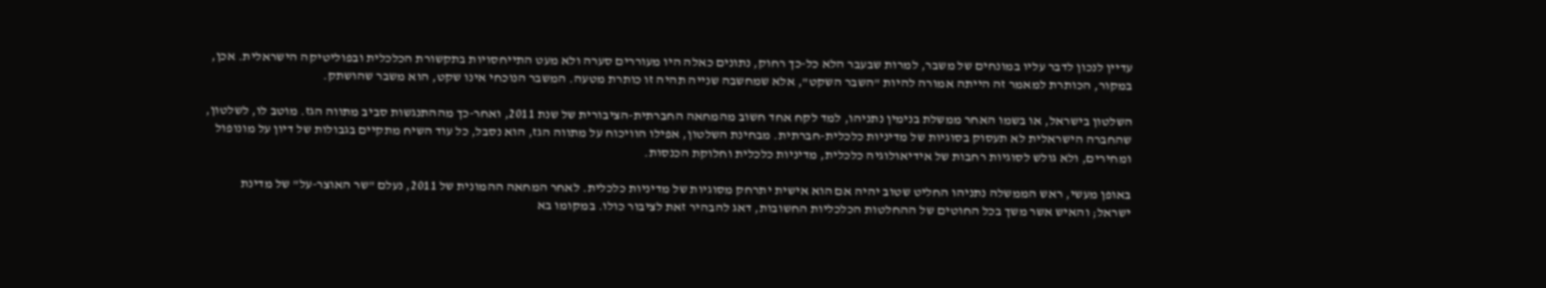עדיין לנכון לדבר עליו במונחים של משבר, למרות שבעבר הלא כל-כך רחוק, נתונים כאלה היו מעוררים סערה ולא מעט התייחסויות בתקשורת הכלכלית ובפוליטיקה הישראלית. אכן, במקור, הכותרת למאמר זה הייתה אמורה להיות "השבר השקט", אלא שמחשבה שנייה תהיה זו כותרת מטעה. המשבר הנוכחי אינו שקט, הוא משבר שהושתק.

השלטון בישראל, או בשמו האחר ממשלת בנימין נתניהו, למד לקח אחד חשוב מהמחאה החברתית-הציבורית של שנת 2011, ואחר-כך מההתנגשות סביב מתווה הגז. מוטב לו, לשלטון, שהחברה הישראלית לא תעסוק בסוגיות של מדיניות כלכלית-חברתית. מבחינת השלטון, אפילו הוויכוח על מתווה הגז, הוא נסבל, כל עוד השיח מתקיים בגבולות של דיון על מונופול ומחירים, ולא גולש לסוגיות רחבות של אידיאולוגיה כלכלית, מדיניות כלכלית וחלוקת הכנסות.

באופן מעשי, ראש הממשלה נתניהו החליט שטוב יהיה אם הוא אישית יתרחק מסוגיות של מדיניות כלכלית. לאחר המחאה ההמונית של 2011, נעלם "שר האוצר-על" של מדינת ישראל; והאיש אשר משך בכל החוטים של ההחלטות הכלכליות החשובות, דאג להבהיר זאת לציבור כולו. במקומו בא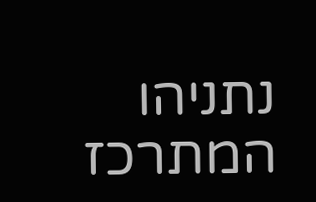נתניהו המתרכז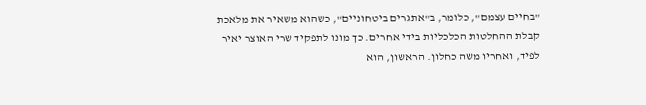"בחיים עצמם", כלומר, ב"אתגרים ביטחוניים", כשהוא משאיר את מלאכת קבלת ההחלטות הכלכליות בידי אחרים. כך מונו לתפקיד שרי האוצר יאיר לפיד, ואחריו משה כחלון. הראשון, הוא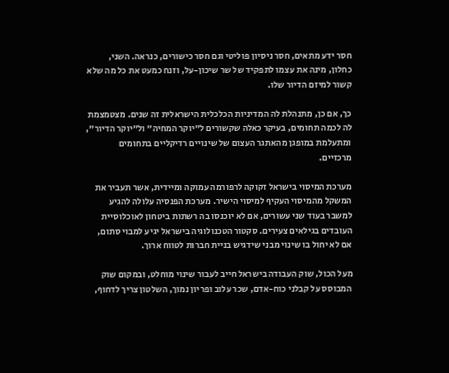חסר ידע מתאים, חסר ניסיון פוליטי וגם חסר כישורים, כנראה. השני, כחלון, מינה את עצמו לתפקיד של שר שיכון-על, וזנח כמעט את כל מה שלא קשור למיזם הדיור שלו.

כך, אם כן, מתנהלת לה המדיניות הכלכלית הישראלית זה שנים. מצטמצמת לה לכמה תחומים, בעיקר כאלה שקשורים ל"יוקר המחיה" ול"יוקר הדיור", ומתעלמת במופגן מהאתגר העצום של שינויים רדיקליים בתחומים מרכזיים.

מערכת המיסוי בישראל זקוקה לרפורמה עמוקה ומיידית, אשר תעביר את המשקל מהמיסוי העקיף למיסוי הישיר. מערכת הפנסיה עלולה להגיע למשבר בעוד שני עשורים, אם לא יוכנסו בה רשתות ביטחון לאוכלוסיית העובדים בגילאים צעירים. סקטור הטכנולוגיה בישראל יגיע למבוי סתום, אם לא יחול בו שינוי מבני שידגיש בניית חברות לטווח ארוך.

מעל הכול, שוק העבודה בישראל חייב לעבור שינוי מוחלט, ובמקום שוק המבוסס על קבלני כוח-אדם, שכר עלוב ופריון נמוך, השלטון צריך לדחוף,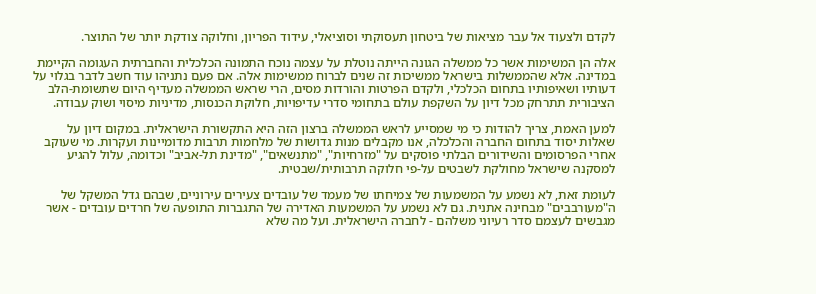לקדם ולצעוד אל עבר מציאות של ביטחון תעסוקתי וסוציאלי, עידוד הפריון, וחלוקה צודקת יותר של התוצר.

אלה הן המשימות אשר כל ממשלה הגונה הייתה נוטלת על עצמה נוכח התמונה הכלכלית והחברתית העגומה הקיימת במדינה. אלא שהממשלות בישראל ממשיכות זה שנים לברוח ממשימות אלה. אם פעם נתניהו עוד חשב לדבר בגלוי על דעותיו ושאיפותיו בתחום הכלכלי, ולקדם הפרטות והורדות מסים, הרי שראש הממשלה מעדיף היום שתשומת-הלב הציבורית תתרחק מכל דיון על השקפת עולם בתחומי סדרי עדיפויות, חלוקת הכנסות, מדיניות מיסוי ושוק עבודה.

למען האמת, צריך להודות כי מי שמסייע לראש הממשלה ברצון הזה היא התקשורת הישראלית. במקום דיון על שאלות יסוד בתחום החברה והכלכלה, אנו מקבלים מנות גדושות של מלחמות תרבות מדומיינות ועקרות. מי שעוקב אחרי הפרסומים והשידורים הבלתי פוסקים על "מזרחיות", "מתנשאים", "מדינת תל-אביב" וכדומה, עלול להגיע למסקנה שישראל מחולקת לשבטים על-פי חלוקה תרבותית/שבטית.

לעומת זאת, לא נשמע על המשמעות של צמיחתו של מעמד של עובדים צעירים עירוניים, שבהם גדל המשקל של ה"מעורבבים" מבחינה אתנית. גם לא נשמע על המשמעות האדירה של התגברות התופעה של חרדים עובדים - אשר מגבשים לעצמם סדר רעיוני משלהם - לחברה הישראלית. ועל מה שלא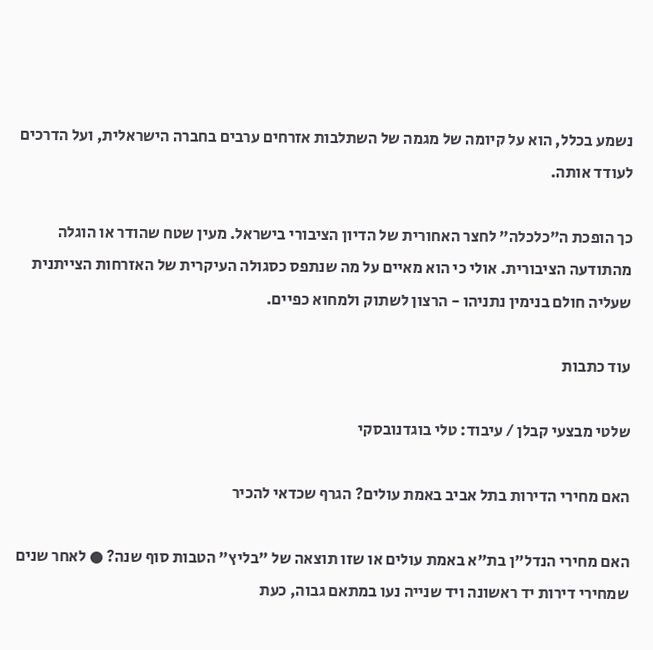נשמע בכלל, הוא על קיומה של מגמה של השתלבות אזרחים ערבים בחברה הישראלית, ועל הדרכים לעודד אותה.

כך הופכת ה"כלכלה" לחצר האחורית של הדיון הציבורי בישראל. מעין שטח שהודר או הוגלה מהתודעה הציבורית. אולי כי הוא מאיים על מה שנתפס כסגולה העיקרית של האזרחות הצייתנית שעליה חולם בנימין נתניהו - הרצון לשתוק ולמחוא כפיים.

עוד כתבות

שלטי מבצעי קבלן / עיבוד: טלי בוגדנובסקי

האם מחירי הדירות בתל אביב באמת עולים? הגרף שכדאי להכיר

האם מחירי הנדל"ן בת"א באמת עולים או שזו תוצאה של "בליץ" הטבות סוף שנה? ● לאחר שנים שמחירי דירות יד ראשונה ויד שנייה נעו במתאם גבוה, כעת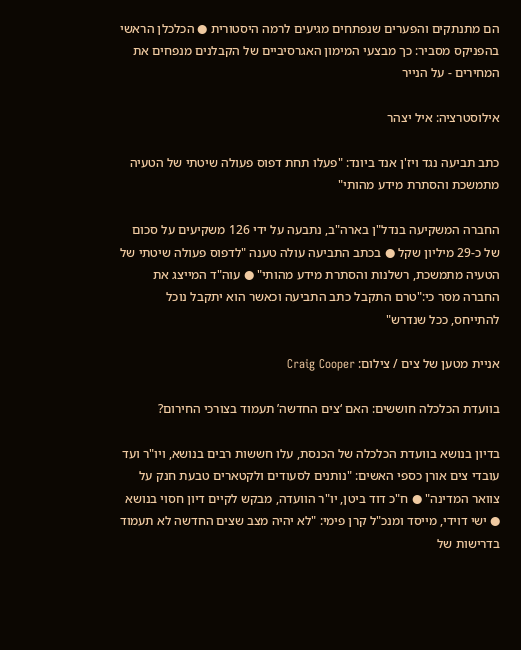הם מתנתקים והפערים שנפתחים מגיעים לרמה היסטורית ● הכלכלן הראשי בהפניקס מסביר: כך מבצעי המימון האגרסיביים של הקבלנים מנפחים את המחירים - על הנייר

אילוסטרציה: איל יצהר

כתב תביעה נגד ויז'ן אנד ביונד: "פעלו תחת דפוס פעולה שיטתי של הטעיה מתמשכת והסתרת מידע מהותי"

החברה המשקיעה בנדל"ן בארה"ב, נתבעה על ידי 126 משקיעים על סכום של כ-29 מיליון שקל ● בכתב התביעה עולה טענה "לדפוס פעולה שיטתי של הטעיה מתמשכת, רשלנות והסתרת מידע מהותי" ● עוה"ד המייצג את החברה מסר כי:"טרם התקבל כתב התביעה וכאשר הוא יתקבל נוכל להתייחס, ככל שנדרש"

אניית מטען של צים / צילום: Craig Cooper

בוועדת הכלכלה חוששים: האם ‘צים החדשה’ תעמוד בצורכי החירום?

בדיון בנושא בוועדת הכלכלה של הכנסת, עלו חששות רבים בנושא, ויו"ר ועד עובדי צים אורן כספי האשים: "נותנים לסעודים ולקטארים טבעת חנק על צוואר המדינה" ● ח"כ דוד ביטן, יו"ר הוועדה, מבקש לקיים דיון חסוי בנושא ● ישי דוידי, מייסד ומנכ"ל קרן פימי: "לא יהיה מצב שצים החדשה לא תעמוד בדרישות של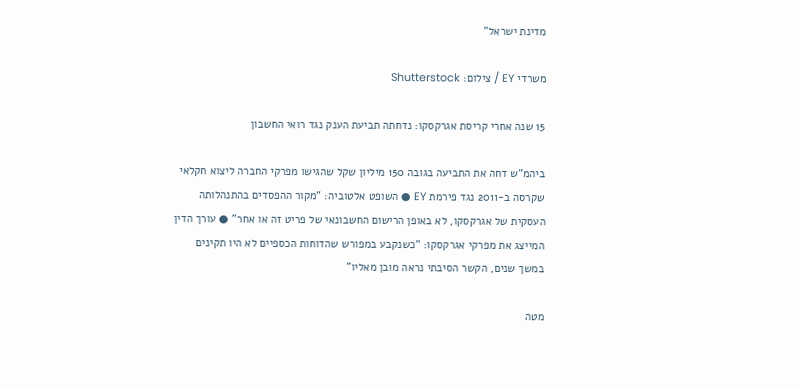מדינת ישראל"

משרדי EY / צילום: Shutterstock

15 שנה אחרי קריסת אגרקסקו: נדחתה תביעת הענק נגד רואי החשבון

ביהמ"ש דחה את התביעה בגובה 150 מיליון שקל שהגישו מפרקי החברה ליצוא חקלאי שקרסה ב-2011 נגד פירמת EY ● השופט אלטוביה: "מקור ההפסדים בהתנהלותה העסקית של אגרקסקו, לא באופן הרישום החשבונאי של פריט זה או אחר" ● עורך הדין המייצג את מפרקי אגרקסקו: "כשנקבע במפורש שהדוחות הכספיים לא היו תקינים במשך שנים, הקשר הסיבתי נראה מובן מאליו"

מטה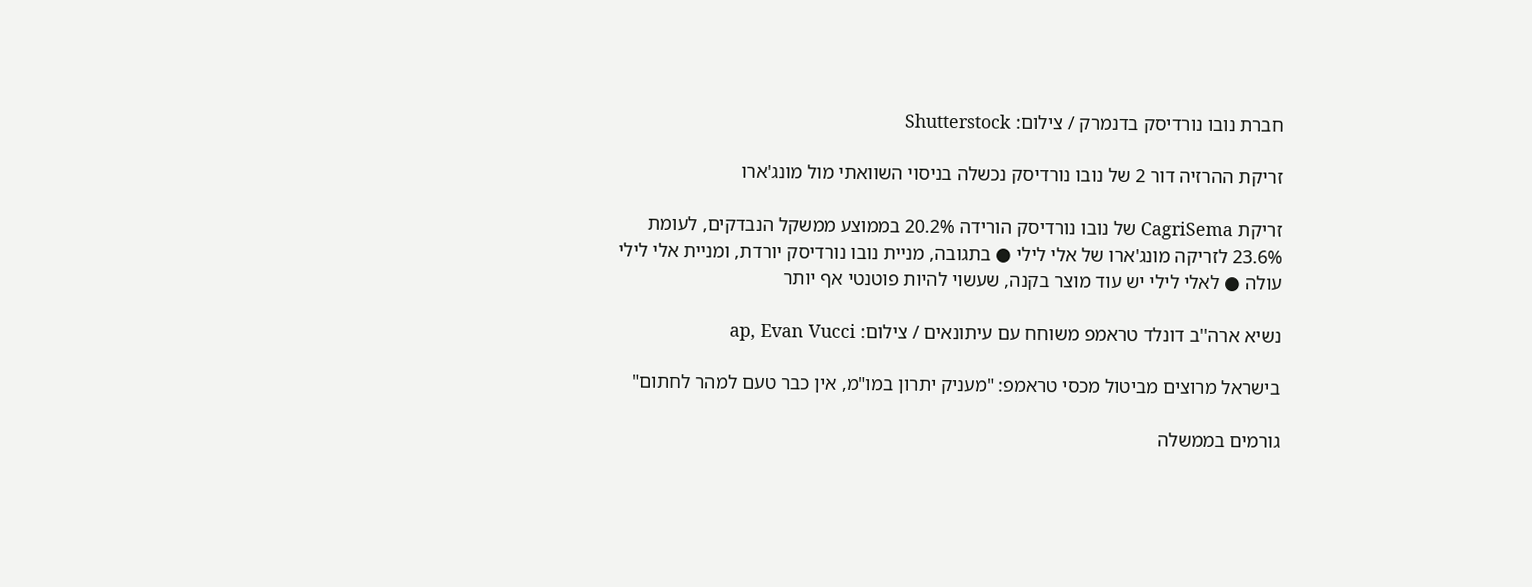חברת נובו נורדיסק בדנמרק / צילום: Shutterstock

זריקת ההרזיה דור 2 של נובו נורדיסק נכשלה בניסוי השוואתי מול מונג'ארו

זריקת CagriSema של נובו נורדיסק הורידה 20.2% בממוצע ממשקל הנבדקים, לעומת 23.6% לזריקה מונג'ארו של אלי לילי ● בתגובה, מניית נובו נורדיסק יורדת, ומניית אלי לילי עולה ● לאלי לילי יש עוד מוצר בקנה, שעשוי להיות פוטנטי אף יותר

נשיא ארה''ב דונלד טראמפ משוחח עם עיתונאים / צילום: ap, Evan Vucci

בישראל מרוצים מביטול מכסי טראמפ: "מעניק יתרון במו"מ, אין כבר טעם למהר לחתום"

גורמים בממשלה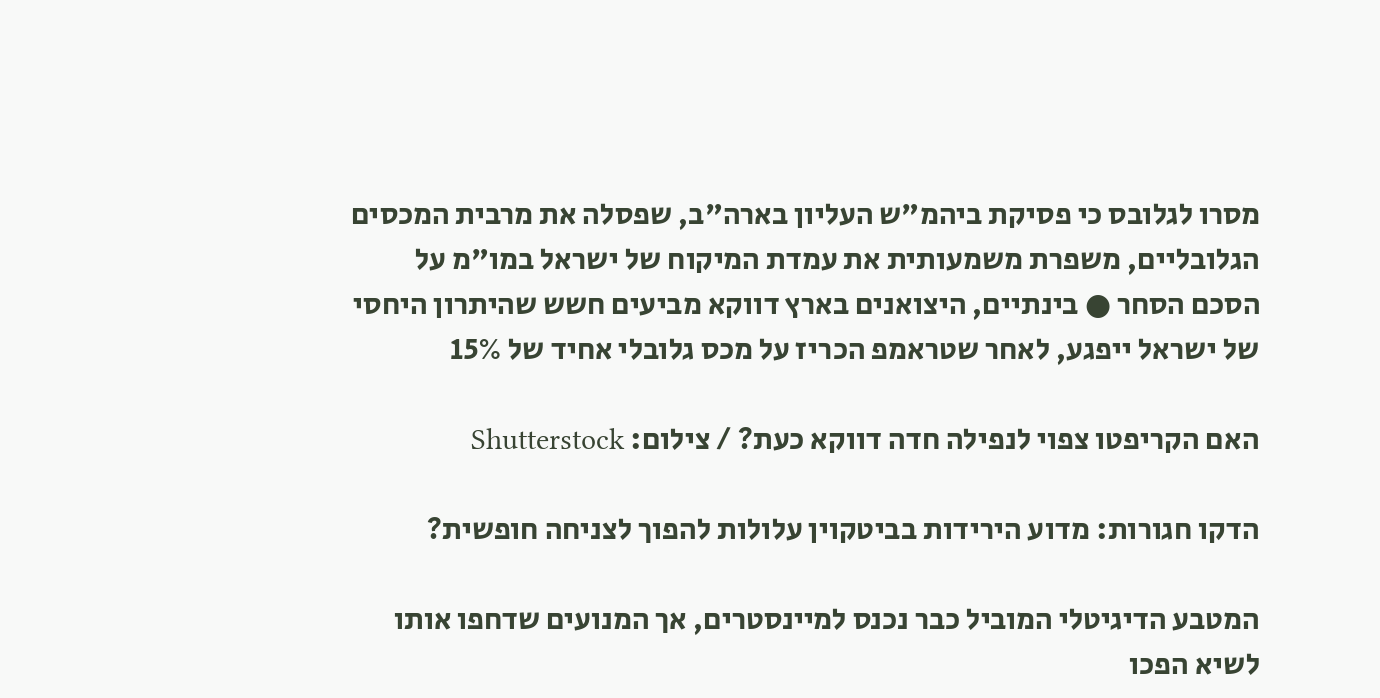מסרו לגלובס כי פסיקת ביהמ"ש העליון בארה"ב, שפסלה את מרבית המכסים הגלובליים, משפרת משמעותית את עמדת המיקוח של ישראל במו"מ על הסכם הסחר ● בינתיים, היצואנים בארץ דווקא מביעים חשש שהיתרון היחסי של ישראל ייפגע, לאחר שטראמפ הכריז על מכס גלובלי אחיד של 15%

האם הקריפטו צפוי לנפילה חדה דווקא כעת? / צילום: Shutterstock

הדקו חגורות: מדוע הירידות בביטקוין עלולות להפוך לצניחה חופשית?

המטבע הדיגיטלי המוביל כבר נכנס למיינסטרים, אך המנועים שדחפו אותו לשיא הפכו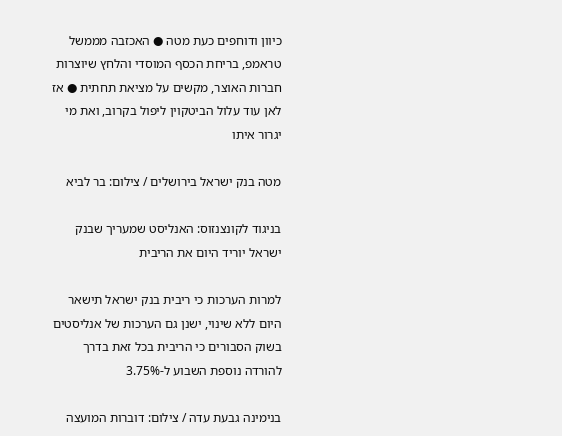כיוון ודוחפים כעת מטה ● האכזבה מממשל טראמפ, בריחת הכסף המוסדי והלחץ שיוצרות חברות האוצר, מקשים על מציאת תחתית ● אז לאן עוד עלול הביטקוין ליפול בקרוב, ואת מי יגרור איתו

מטה בנק ישראל בירושלים / צילום: בר לביא

בניגוד לקונצנזוס: האנליסט שמעריך שבנק ישראל יוריד היום את הריבית

למרות הערכות כי ריבית בנק ישראל תישאר היום ללא שינוי, ישנן גם הערכות של אנליסטים בשוק הסבורים כי הריבית בכל זאת בדרך להורדה נוספת השבוע ל-3.75%

בנימינה גבעת עדה / צילום: דוברות המועצה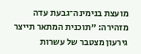מועצת בנימינה־גבעת עדה מזהירה: "תוכנית המתאר תייצר גירעון מצטבר של עשרות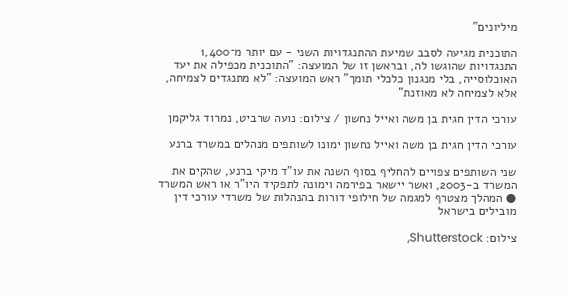מיליונים"

התוכנית מגיעה לסבב שמיעת ההתנגדויות השני - עם יותר מ־1,400 התנגדויות שהוגשו לה, ובראשן זו של המועצה: "התוכנית מכפילה את יעד האוכלוסייה, בלי מנגנון כלכלי תומך" ראש המועצה: "לא מתנגדים לצמיחה, אלא לצמיחה לא מאוזנת"

עורכי הדין חגית בן משה ואייל נחשון / צילום: נועה שרביט, נמרוד גליקמן

עורכי הדין חגית בן משה ואייל נחשון ימונו לשותפים מנהלים במשרד ברנע

שני השותפים צפויים להחליף בסוף השנה את עו"ד מיקי ברנע, שהקים את המשרד ב-2003, ואשר יישאר בפירמה וימונה לתפקיד היו"ר או ראש המשרד ● המהלך מצטרף למגמה של חילופי דורות בהנהלות של משרדי עורכי דין מובילים בישראל

צילום: Shutterstock,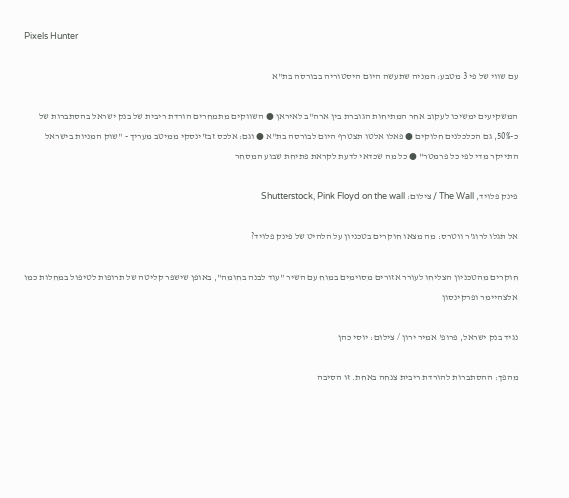Pixels Hunter

עם שווי של פי 3 מטבע: המניה שתעשה היום היסטוריה בבורסה בת"א

המשקיעים ימשיכו לעקוב אחר המתיחות הגוברת בין ארה"ב לאיראן ● השווקים מתמחרים הורדת ריבית של בנק ישראל בהסתברות של כ-50%, גם הכלכלנים חלוקים ● פאלו אלטו תצטרף היום לבורסה בת"א ● וגם: אלכס זבז'ינסקי ממיטב מעריך - "שוק המניות בישראל התייקר מדי לפי כל פרמטר" ● כל מה שכדאי לדעת לקראת פתיחת שבוע המסחר

פינק פלויד, The Wall / צילום: Shutterstock, Pink Floyd on the wall

אל תגלו לרוג'ר ווטרס: מה מצאו חוקרים בטכניון על הלהיט של פינק פלויד?

חוקרים מהטכניון הצליחו לעורר אזורים מסוימים במוח עם השיר "עוד לבנה בחומה", באופן שישפר קליטה של תרופות לטיפול במחלות כמו אלצהיימר ופרקינסון

נגיד בנק ישראל, פרופ' אמיר ירון / צילום: יוסי כהן

מהפך: ההסתברות להורדת ריבית צנחה באחת. זו הסיבה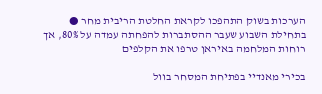הערכות בשוק התהפכו לקראת החלטת הריבית מחר ● בתחילת השבוע שעבר ההסתברות להפחתה עמדה על 80%, אך רוחות המלחמה באיראן טרפו את הקלפים

בכירי מאנדיי בפתיחת המסחר בוול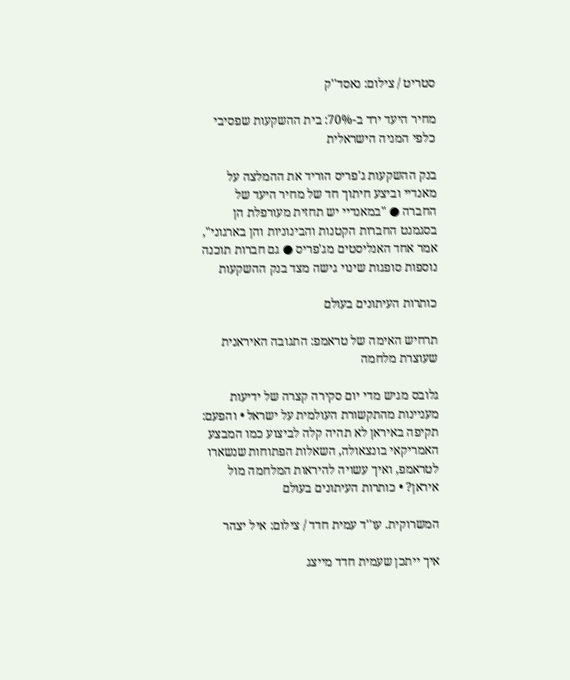סטריט / צילום: נאסד''ק

מחיר היעד ירד ב-70%: בית ההשקעות שפסיבי כלפי המניה הישראלית

בנק ההשקעות ג'פריס הוריד את ההמלצה על מאנדיי וביצע חיתוך חד של מחיר היעד של החברה ● "במאנדיי יש תחזית מעורפלת הן בסגמנט החברות הקטנות והבינוניות והן בארגוני", אמר אחד האנליסטים מג'פריס ● גם חברות תוכנה נוספות סופגות שינוי גישה מצד בנק ההשקעות

כותרות העיתונים בעולם

תרחיש האימה של טראמפ: התגובה האיראנית שעוצרת מלחמה

גלובס מגיש מדי יום סקירה קצרה של ידיעות מעניינות מהתקשורת העולמית על ישראל • והפעם: תקיפה באיראן לא תהיה קלה לביצוע כמו המבצע האמריקאי בונצאולה, השאלות הפתוחות שנשארו לטראמפ, ואיך עשויה להיראות המלחמה מול איראן? • כותרות העיתונים בעולם

המשרוקית. עו''ד עמית חדד / צילום: איל יצהר

איך ייתכן שעמית חדד מייצג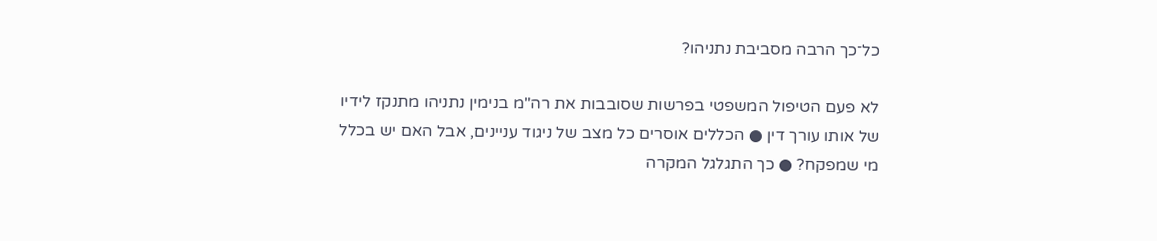כל־כך הרבה מסביבת נתניהו?

לא פעם הטיפול המשפטי בפרשות שסובבות את רה"מ בנימין נתניהו מתנקז לידיו של אותו עורך דין ● הכללים אוסרים כל מצב של ניגוד עניינים, אבל האם יש בכלל מי שמפקח? ● כך התגלגל המקרה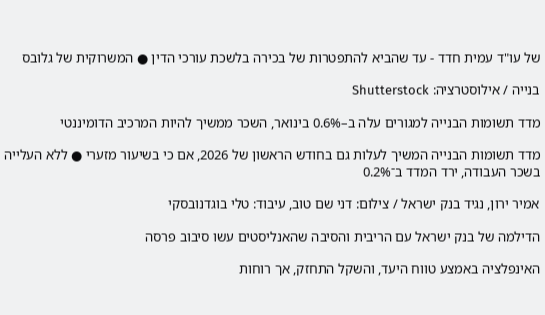של עו"ד עמית חדד - עד שהביא להתפטרות של בכירה בלשכת עורכי הדין ● המשרוקית של גלובס

בנייה / אילוסטרציה: Shutterstock

מדד תשומות הבנייה למגורים עלה ב–0.6% בינואר, השכר ממשיך להיות המרכיב הדומיננטי

מדד תשומות הבנייה המשיך לעלות גם בחודש הראשון של 2026, אם כי בשיעור מזערי ● ללא העלייה בשכר העבודה, ירד המדד ב־0.2%

אמיר ירון, נגיד בנק ישראל / צילום: דני שם טוב, עיבוד: טלי בוגדנובסקי

הדילמה של בנק ישראל עם הריבית והסיבה שהאנליסטים עשו סיבוב פרסה

האינפלציה באמצע טווח היעד, והשקל התחזק, אך רוחות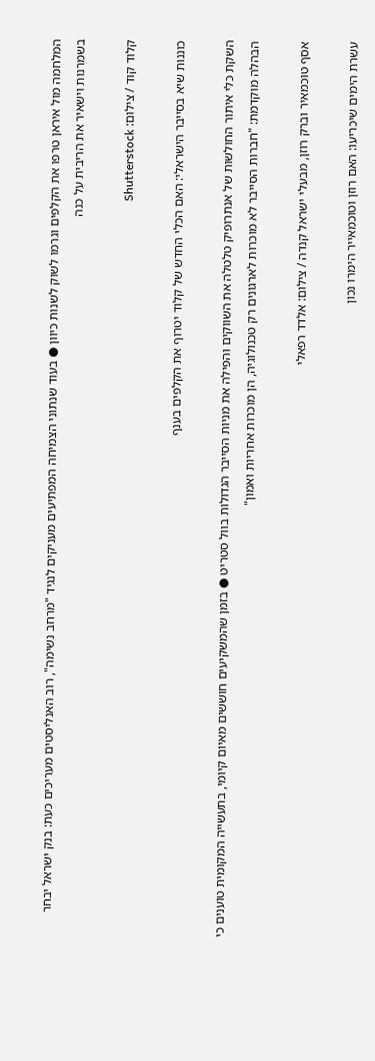המלחמה מול איראן טרפו את הקלפים וגרמו לשוק לשנות כיוון ● בעוד שנתוני הצמיחה המפתיעים מעניקים לנגיד "מרחב נשימה", רוב האנליסטים מעריכים כעת: בנק ישראל יבחר בשמרנות וישאיר את הריבית על כנה

קלוד קוד / צילום: Shutterstock

כוננות שיא בסייבר הישראלי: האם הכלי החדש של קלוד יטרוף את הקלפים בענף

השקת כלי איתור החולשות של אנתרופיק טלטלה את השווקים והפילה את מניות הסייבר הגדולות בוול סטריט ● בזמן שהמשקיעים חוששים מאיום קיומי, בתעשייה המקומית טוענים כי הבהלה מוקדמת: "חברות הסייבר לא מוכרות לארגונים רק טכנולוגיה, הן מוכרות אחריות ואמון"

אסף טוכמאיר וברק רוזן, מבעלי ישראל קנדה / צילום: אלדד רפאלי

עשרת הימים שיכריעו: האם רוזן וטוכמאייר הימרו נכון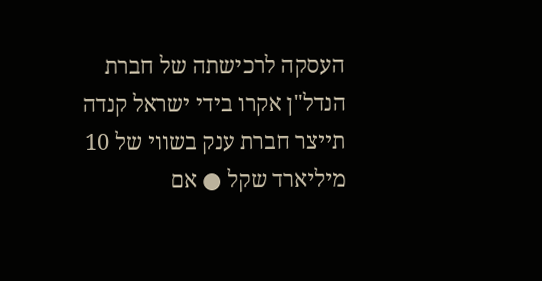העסקה לרכישתה של חברת הנדל"ן אקרו בידי ישראל קנדה תייצר חברת ענק בשווי של 10 מיליארד שקל ● אם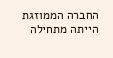החברה הממוזגת הייתה מתחילה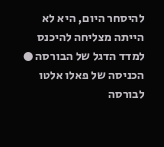להיסחר היום, היא לא הייתה מצליחה להיכנס למדד הדגל של הבורסה ● הכניסה של פאלו אלטו לבורסה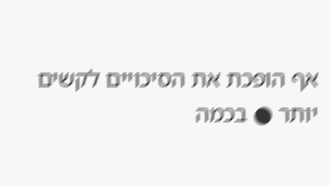אף הופכת את הסיכויים לקשים יותר ● בכמה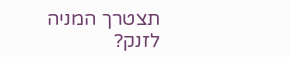תצטרך המניה לזנק?